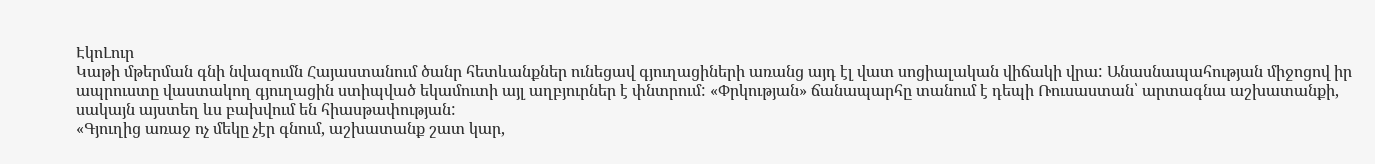ԷկոԼուր
Կաթի մթերման գնի նվազումն Հայաստանում ծանր հետևանքներ ունեցավ գյուղացիների առանց այդ էլ վատ սոցիալական վիճակի վրա: Անասնապահության միջոցով իր ապրուստը վաստակող գյուղացին ստիպված եկամուտի այլ աղբյուրներ է փնտրում: «Փրկության» ճանապարհը տանում է դեպի Ռուսաստան՝ արտագնա աշխատանքի, սակայն այստեղ ևս բախվում են հիասթափության:
«Գյուղից առաջ ոչ մեկը չէր գնում, աշխատանք շատ կար,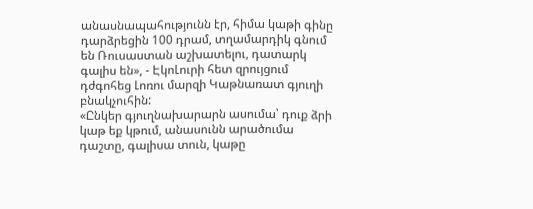անասնապահությունն էր, հիմա կաթի գինը դարձրեցին 100 դրամ, տղամարդիկ գնում են Ռուսաստան աշխատելու, դատարկ գալիս են», - ԷկոԼուրի հետ զրույցում դժգոհեց Լոռու մարզի Կաթնառատ գյուղի բնակչուհին:
«Ընկեր գյուղնախարարն ասումա՝ դուք ձրի կաթ եք կթում, անասունն արածումա դաշտը, գալիսա տուն, կաթը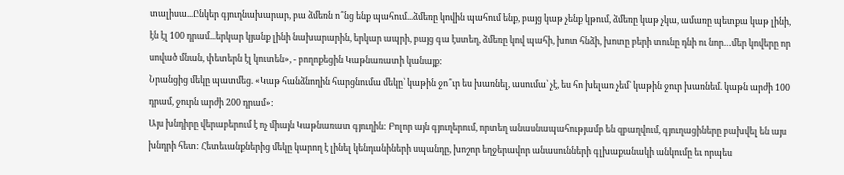տալիսա...Ընկեր գյուղնախարար, բա ձմեռն ո՞նց ենք պահում...ձմեռը կովին պահում ենք, բայց կաթ չենք կթում, ձմեռը կաթ չկա, ամառը պետքա կաթ լինի, էն էլ 100 դրամ...երկար կյանք լինի նախարարին, երկար ապրի, բայց գա էստեղ, ձմեռը կով պահի, խոտ հնձի, խոտը բերի տունը դնի ու նոր…մեր կովերը որ սոված մնան, փետերն էլ կուտեն», - բողոքեցին Կաթնառատի կանայք:
Նրանցից մեկը պատմեց. «Կաթ հանձնողին հարցնումա մեկը՝ կաթին ջո՞ւր ես խառնել, ասումա՝ չէ, ես հո խելառ չեմ` կաթին ջուր խառնեմ. կաթն արժի 100 դրամ, ջուրն արժի 200 դրամ»:
Այս խնդիրը վերաբերում է ոչ միայն Կաթնառատ գյուղին: Բոլոր այն գյուղերում, որտեղ անասնապահությամբ են զբաղվում, գյուղացիները բախվել են այս խնդրի հետ: Հետեւանքներից մեկը կարող է լինել կենդանիների սպանդը, խոշոր եղջերավոր անասունների գլխաքանակի անկումը եւ որպես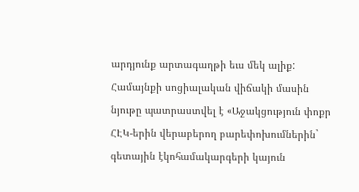արդյունք արտագաղթի եւս մեկ ալիք:
Համայնքի սոցիալական վիճակի մասին նյութը պատրաստվել է «Աջակցություն փոքր ՀԷԿ-երին վերաբերող բարեփոխումներին` գետային էկոհամակարգերի կայուն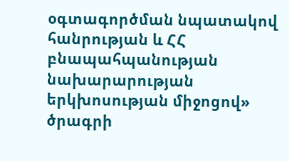օգտագործման նպատակով հանրության և ՀՀ բնապահպանության նախարարության երկխոսության միջոցով» ծրագրի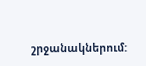շրջանակներում: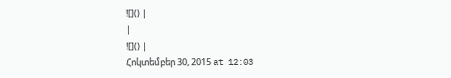![]() |
|
![]() |
Հոկտեմբեր 30, 2015 at 12:03